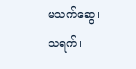မသက်ဆွေ၊သရက်၊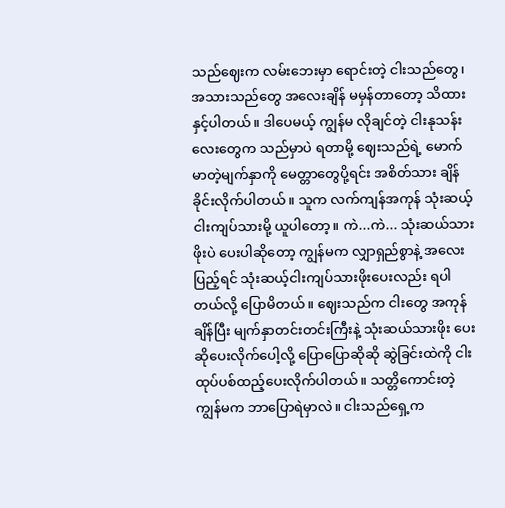သည်ဈေးက လမ်းဘေးမှာ ရောင်းတဲ့ ငါးသည်တွေ၊ အသားသည်တွေ အလေးချိန် မမှန်တာတော့ သိထားနှင့်ပါတယ်။ ဒါပေမယ့် ကျွန်မ လိုချင်တဲ့ ငါးနုသန်းလေးတွေက သည်မှာပဲ ရတာမို့ ဈေးသည်ရဲ့ မောက်မာတဲ့မျက်နှာကို မေတ္တာတွေပို့ရင်း အစိတ်သား ချိန်ခိုင်းလိုက်ပါတယ်။ သူက လက်ကျန်အကုန် သုံးဆယ့်ငါးကျပ်သားမို့ ယူပါတော့။ ကဲ...ကဲ... သုံးဆယ်သားဖိုးပဲ ပေးပါဆိုတော့ ကျွန်မက လျှာရှည်စွာနဲ့ အလေးပြည့်ရင် သုံးဆယ့်ငါးကျပ်သားဖိုးပေးလည်း ရပါတယ်လို့ ပြောမိတယ်။ ဈေးသည်က ငါးတွေ အကုန်ချိန်ပြီး မျက်နှာတင်းတင်းကြီးနဲ့ သုံးဆယ်သားဖိုး ပေးဆိုပေးလိုက်ပေါ့လို့ ပြောပြောဆိုဆို ဆွဲခြင်းထဲကို ငါးထုပ်ပစ်ထည့်ပေးလိုက်ပါတယ်။ သတ္တိကောင်းတဲ့ ကျွန်မက ဘာပြောရဲမှာလဲ။ ငါးသည်ရှေ့က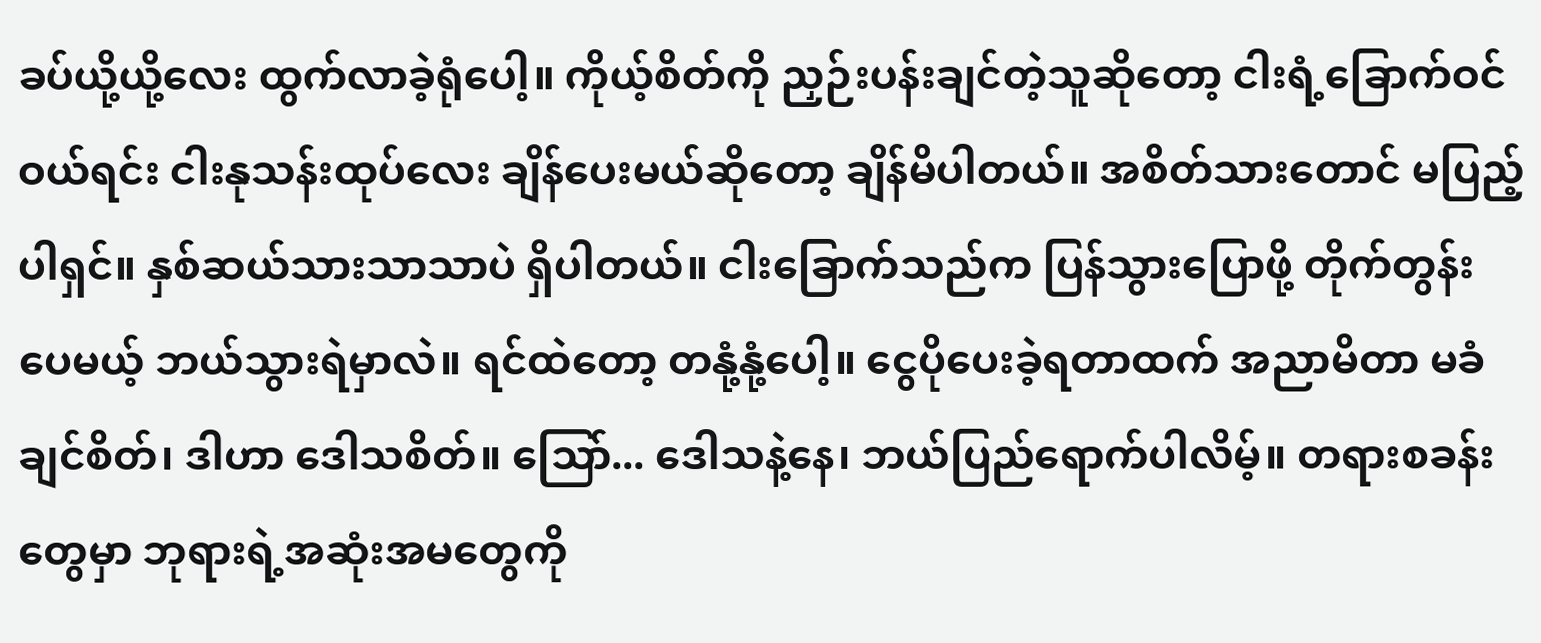ခပ်ယို့ယို့လေး ထွက်လာခဲ့ရုံပေါ့။ ကိုယ့်စိတ်ကို ညှဉ်းပန်းချင်တဲ့သူဆိုတော့ ငါးရံ့ခြောက်ဝင်ဝယ်ရင်း ငါးနုသန်းထုပ်လေး ချိန်ပေးမယ်ဆိုတော့ ချိန်မိပါတယ်။ အစိတ်သားတောင် မပြည့်ပါရှင်။ နှစ်ဆယ်သားသာသာပဲ ရှိပါတယ်။ ငါးခြောက်သည်က ပြန်သွားပြောဖို့ တိုက်တွန်းပေမယ့် ဘယ်သွားရဲမှာလဲ။ ရင်ထဲတော့ တနုံ့နုံ့ပေါ့။ ငွေပိုပေးခဲ့ရတာထက် အညာမိတာ မခံချင်စိတ်၊ ဒါဟာ ဒေါသစိတ်။ သြော်... ဒေါသနဲ့နေ၊ ဘယ်ပြည်ရောက်ပါလိမ့်။ တရားစခန်းတွေမှာ ဘုရားရဲ့အဆုံးအမတွေကို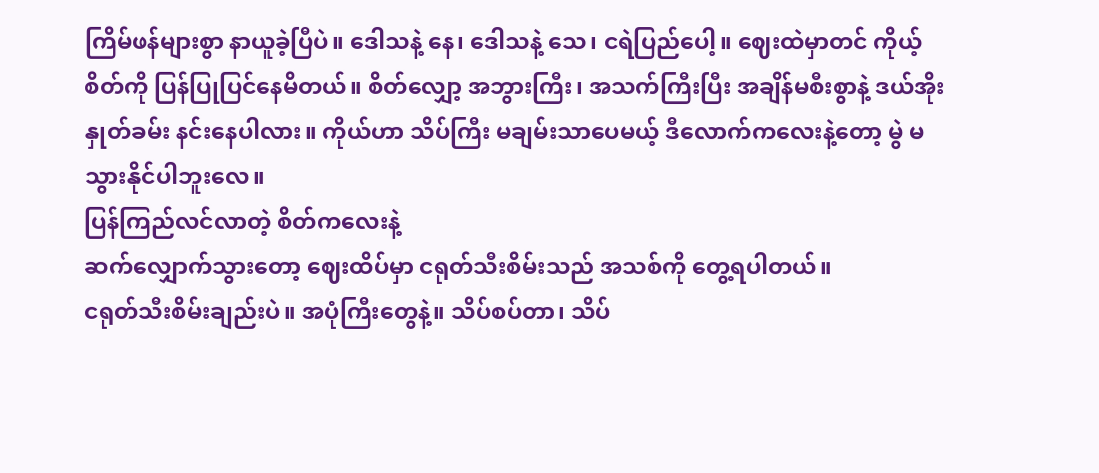ကြိမ်ဖန်များစွာ နာယူခဲ့ပြီပဲ။ ဒေါသနဲ့ နေ၊ ဒေါသနဲ့ သေ၊ ငရဲပြည်ပေါ့။ ဈေးထဲမှာတင် ကိုယ့်စိတ်ကို ပြန်ပြုပြင်နေမိတယ်။ စိတ်လျှော့ အဘွားကြီး၊ အသက်ကြီးပြီး အချိန်မစီးစွာနဲ့ ဒယ်အိုးနှုတ်ခမ်း နင်းနေပါလား။ ကိုယ်ဟာ သိပ်ကြီး မချမ်းသာပေမယ့် ဒီလောက်ကလေးနဲ့တော့ မွဲ မသွားနိုင်ပါဘူးလေ။
ပြန်ကြည်လင်လာတဲ့ စိတ်ကလေးနဲ့
ဆက်လျှောက်သွားတော့ ဈေးထိပ်မှာ ငရုတ်သီးစိမ်းသည် အသစ်ကို တွေ့ရပါတယ်။
ငရုတ်သီးစိမ်းချည်းပဲ။ အပုံကြီးတွေနဲ့။ သိပ်စပ်တာ၊ သိပ်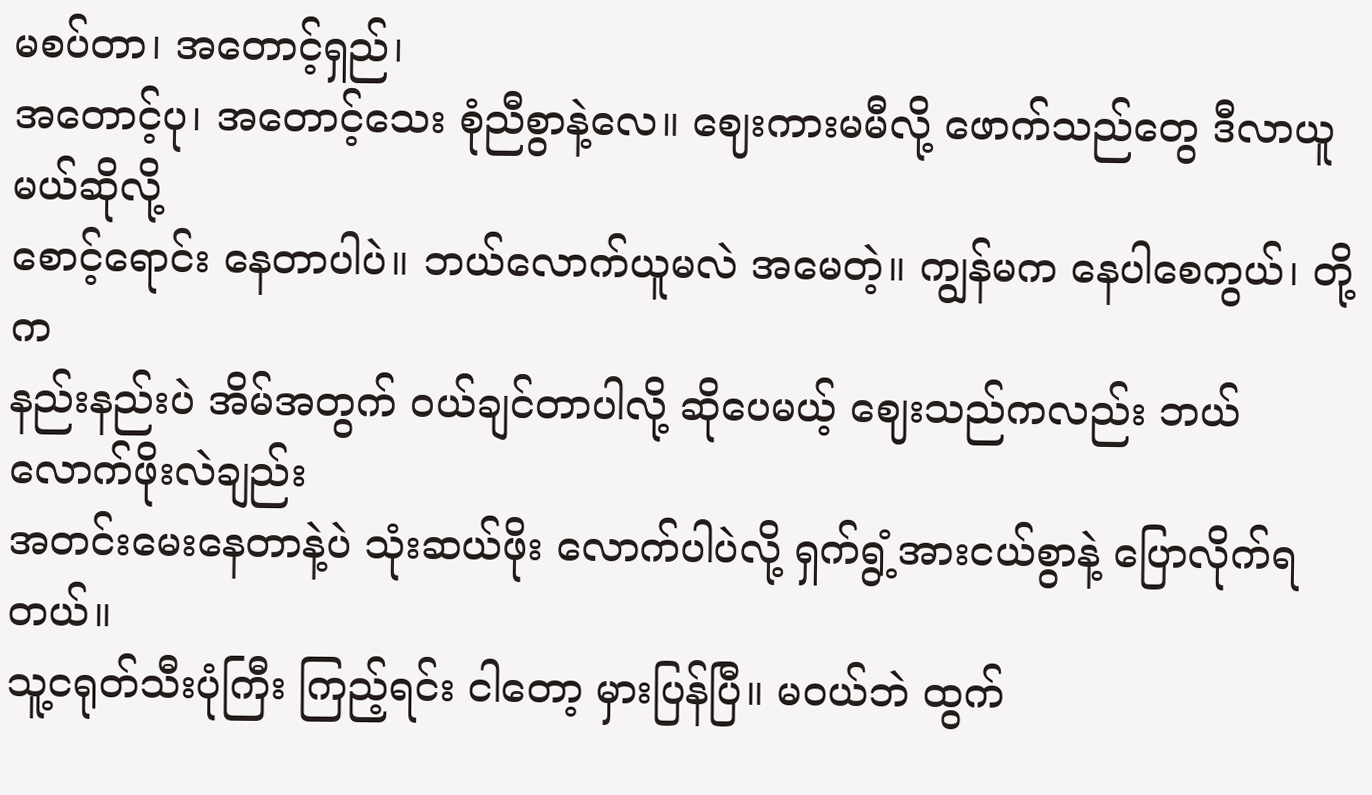မစပ်တာ၊ အတောင့်ရှည်၊
အတောင့်ပု၊ အတောင့်သေး စုံညီစွာနဲ့လေ။ ဈေးကားမမီလို့ ဖောက်သည်တွေ ဒီလာယူမယ်ဆိုလို့
စောင့်ရောင်း နေတာပါပဲ။ ဘယ်လောက်ယူမလဲ အမေတဲ့။ ကျွန်မက နေပါစေကွယ်၊ တို့က
နည်းနည်းပဲ အိမ်အတွက် ဝယ်ချင်တာပါလို့ ဆိုပေမယ့် ဈေးသည်ကလည်း ဘယ်လောက်ဖိုးလဲချည်း
အတင်းမေးနေတာနဲ့ပဲ သုံးဆယ်ဖိုး လောက်ပါပဲလို့ ရှက်ရွံ့အားငယ်စွာနဲ့ ပြောလိုက်ရတယ်။
သူ့ငရုတ်သီးပုံကြီး ကြည့်ရင်း ငါတော့ မှားပြန်ပြီ။ မဝယ်ဘဲ ထွက်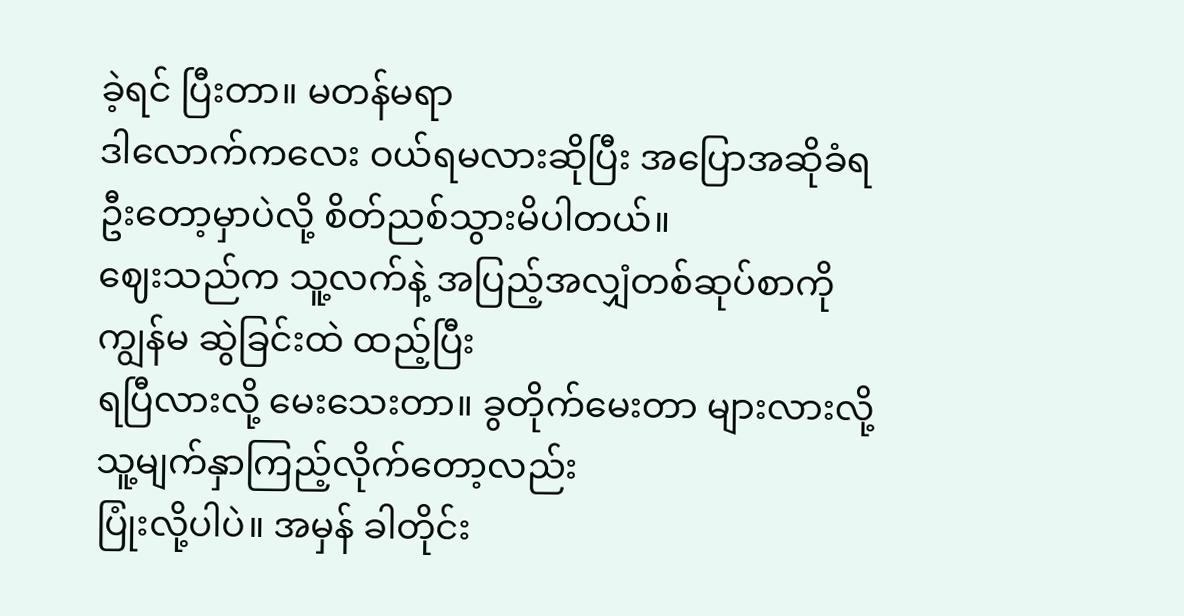ခဲ့ရင် ပြီးတာ။ မတန်မရာ
ဒါလောက်ကလေး ဝယ်ရမလားဆိုပြီး အပြောအဆိုခံရဦးတော့မှာပဲလို့ စိတ်ညစ်သွားမိပါတယ်။
ဈေးသည်က သူ့လက်နဲ့ အပြည့်အလျှံတစ်ဆုပ်စာကို ကျွန်မ ဆွဲခြင်းထဲ ထည့်ပြီး
ရပြီလားလို့ မေးသေးတာ။ ခွတိုက်မေးတာ များလားလို့ သူ့မျက်နှာကြည့်လိုက်တော့လည်း
ပြုံးလို့ပါပဲ။ အမှန် ခါတိုင်း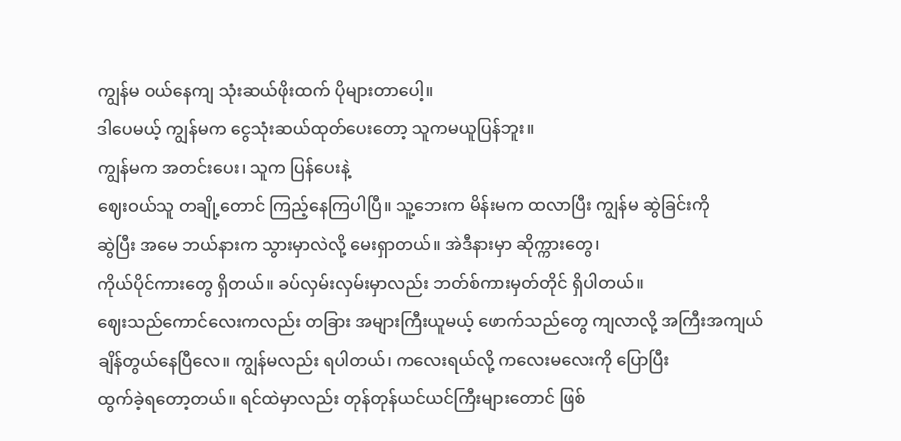ကျွန်မ ဝယ်နေကျ သုံးဆယ်ဖိုးထက် ပိုများတာပေါ့။
ဒါပေမယ့် ကျွန်မက ငွေသုံးဆယ်ထုတ်ပေးတော့ သူကမယူပြန်ဘူး။
ကျွန်မက အတင်းပေး၊ သူက ပြန်ပေးနဲ့
ဈေးဝယ်သူ တချို့တောင် ကြည့်နေကြပါပြီ။ သူ့ဘေးက မိန်းမက ထလာပြီး ကျွန်မ ဆွဲခြင်းကို
ဆွဲပြီး အမေ ဘယ်နားက သွားမှာလဲလို့ မေးရှာတယ်။ အဲဒီနားမှာ ဆိုက္ကားတွေ၊
ကိုယ်ပိုင်ကားတွေ ရှိတယ်။ ခပ်လှမ်းလှမ်းမှာလည်း ဘတ်စ်ကားမှတ်တိုင် ရှိပါတယ်။
ဈေးသည်ကောင်လေးကလည်း တခြား အများကြီးယူမယ့် ဖောက်သည်တွေ ကျလာလို့ အကြီးအကျယ်
ချိန်တွယ်နေပြီလေ။ ကျွန်မလည်း ရပါတယ်၊ ကလေးရယ်လို့ ကလေးမလေးကို ပြောပြီး
ထွက်ခဲ့ရတော့တယ်။ ရင်ထဲမှာလည်း တုန်တုန်ယင်ယင်ကြီးများတောင် ဖြစ်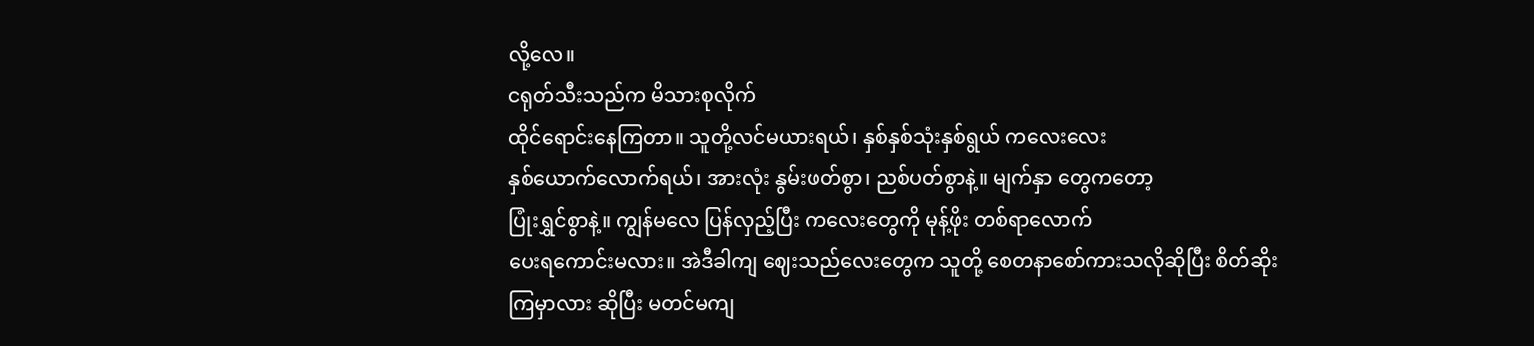လို့လေ။
ငရုတ်သီးသည်က မိသားစုလိုက်
ထိုင်ရောင်းနေကြတာ။ သူတို့လင်မယားရယ်၊ နှစ်နှစ်သုံးနှစ်ရွယ် ကလေးလေး
နှစ်ယောက်လောက်ရယ်၊ အားလုံး နွမ်းဖတ်စွာ၊ ညစ်ပတ်စွာနဲ့။ မျက်နှာ တွေကတော့
ပြုံးရွှင်စွာနဲ့။ ကျွန်မလေ ပြန်လှည့်ပြီး ကလေးတွေကို မုန့်ဖိုး တစ်ရာလောက်
ပေးရကောင်းမလား။ အဲဒီခါကျ ဈေးသည်လေးတွေက သူတို့ စေတနာစော်ကားသလိုဆိုပြီး စိတ်ဆိုး
ကြမှာလား ဆိုပြီး မတင်မကျ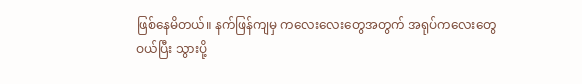ဖြစ်နေမိတယ်။ နက်ဖြန်ကျမှ ကလေးလေးတွေအတွက် အရုပ်ကလေးတွေ
ဝယ်ပြီး သွားပို့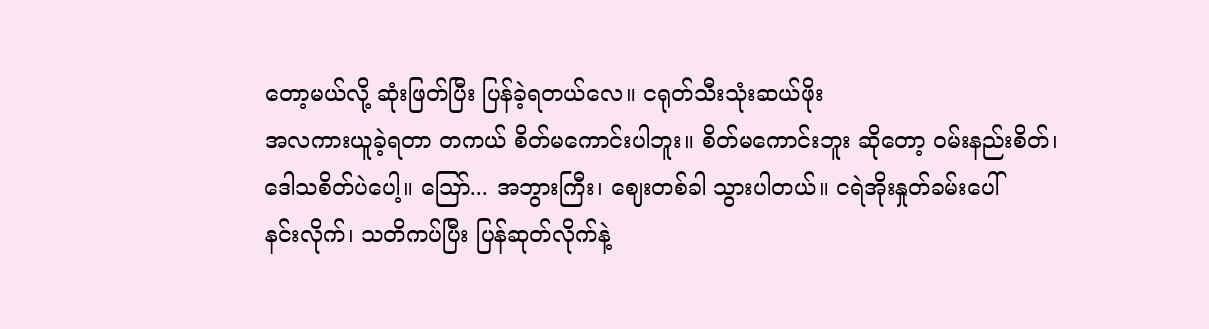တော့မယ်လို့ ဆုံးဖြတ်ပြီး ပြန်ခဲ့ရတယ်လေ။ ငရုတ်သီးသုံးဆယ်ဖိုး
အလကားယူခဲ့ရတာ တကယ် စိတ်မကောင်းပါဘူး။ စိတ်မကောင်းဘူး ဆိုတော့ ဝမ်းနည်းစိတ်၊
ဒေါသစိတ်ပဲပေါ့။ သြော်... အဘွားကြီး၊ ဈေးတစ်ခါ သွားပါတယ်။ ငရဲအိုးနှုတ်ခမ်းပေါ်
နင်းလိုက်၊ သတိကပ်ပြီး ပြန်ဆုတ်လိုက်နဲ့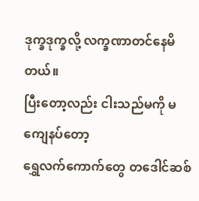ဒုက္ခဒုက္ခလို့ လက္ခဏာတင်နေမိတယ်။
ပြီးတော့လည်း ငါးသည်မကို မကျေနပ်တော့
ရွှေလက်ကောက်တွေ တဒေါင်ဆစ်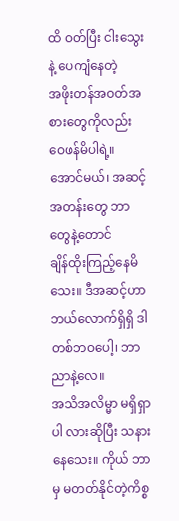ထိ ဝတ်ပြီး ငါးသွေးနဲ့ ပေကျံနေတဲ့
အဖိုးတန်အဝတ်အစားတွေကိုလည်း ဝေဖန်မိပါရဲ့။ အောင်မယ်၊ အဆင့်အတန်းတွေ ဘာတွေနဲ့တောင်
ချိန်ထိုးကြည့်နေမိသေး။ ဒီအဆင့်ဟာ ဘယ်လောက်ရှိရှိ ဒါတစ်ဘဝပေါ့၊ ဘာညာနဲ့လေ။
အသိအလိမ္မာ မရှိရှာပါ လားဆိုပြီး သနားနေသေး။ ကိုယ် ဘာမှ မတတ်နိုင်တဲ့ကိစ္စ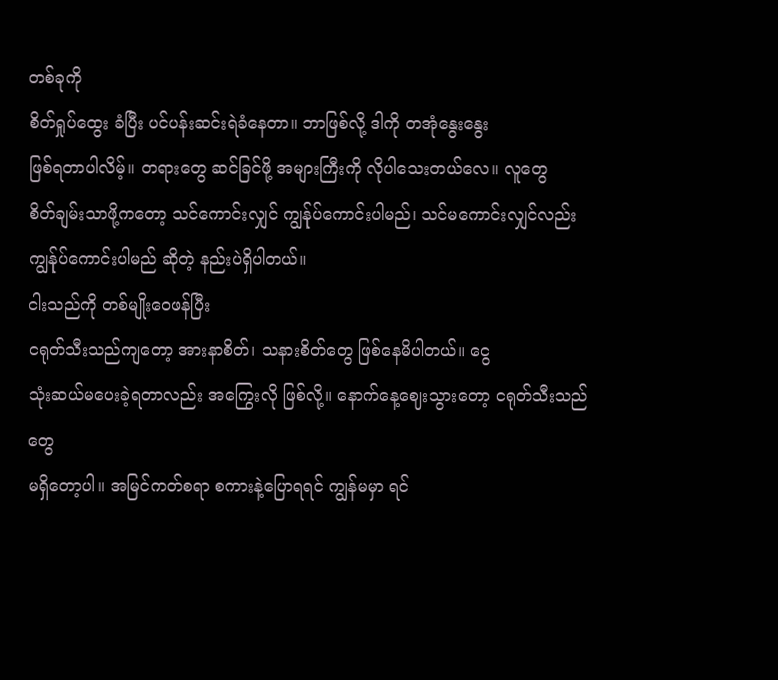တစ်ခုကို
စိတ်ရှုပ်ထွေး ခံပြီး ပင်ပန်းဆင်းရဲခံနေတာ။ ဘာဖြစ်လို့ ဒါကို တအုံနွေးနွေး
ဖြစ်ရတာပါလိမ့်။ တရားတွေ ဆင်ခြင်ဖို့ အများကြီးကို လိုပါသေးတယ်လေ။ လူတွေ
စိတ်ချမ်းသာဖို့ကတော့ သင်ကောင်းလျှင် ကျွန်ုပ်ကောင်းပါမည်၊ သင်မကောင်းလျှင်လည်း
ကျွန်ုပ်ကောင်းပါမည် ဆိုတဲ့ နည်းပဲရှိပါတယ်။
ငါးသည်ကို တစ်မျိုးဝေဖန်ပြီး
ငရုတ်သီးသည်ကျတော့ အားနာစိတ်၊ သနားစိတ်တွေ ဖြစ်နေမိပါတယ်။ ငွေ
သုံးဆယ်မပေးခဲ့ရတာလည်း အကြွေးလို ဖြစ်လို့။ နောက်နေ့ဈေးသွားတော့ ငရုတ်သီးသည်တွေ
မရှိတော့ပါ။ အမြင်ကတ်စရာ စကားနဲ့ပြောရရင် ကျွန်မမှာ ရင်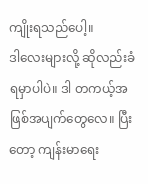ကျိုးရသည်ပေါ့။
ဒါလေးများလို့ ဆိုလည်းခံရမှာပါပဲ။ ဒါ တကယ့်အဖြစ်အပျက်တွေလေ။ ပြီးတော့ ကျန်းမာရေး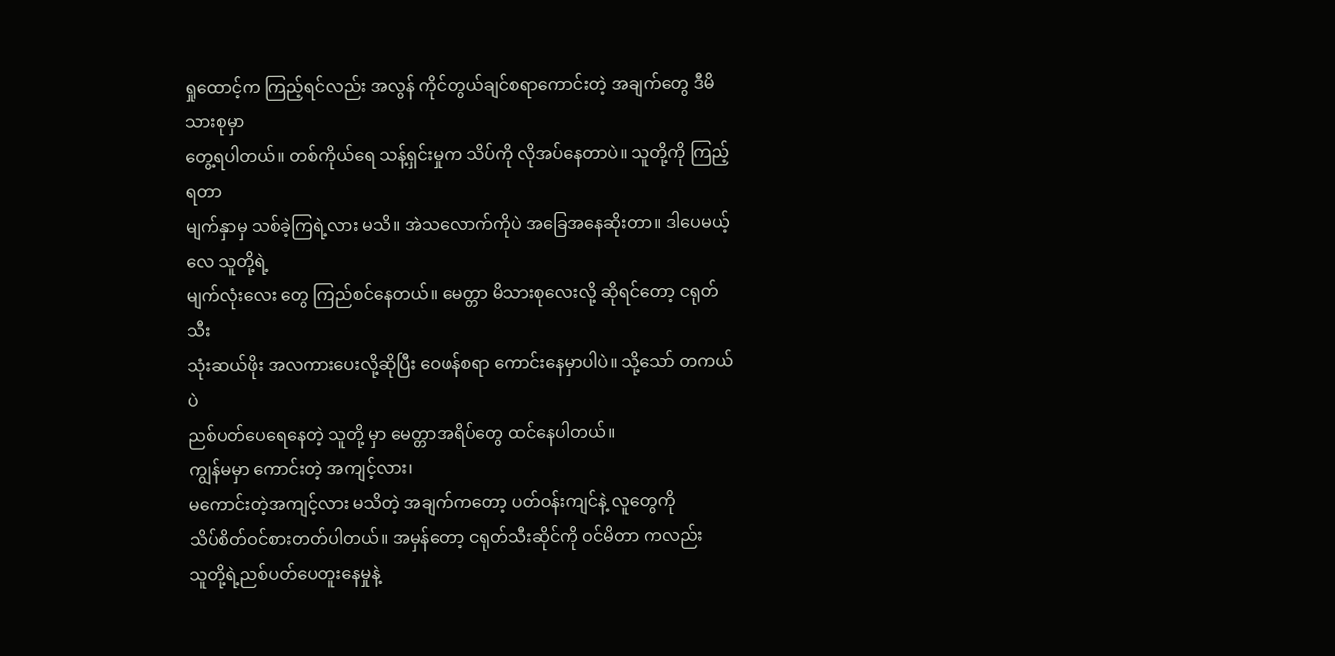ရှုထောင့်က ကြည့်ရင်လည်း အလွန် ကိုင်တွယ်ချင်စရာကောင်းတဲ့ အချက်တွေ ဒီမိသားစုမှာ
တွေ့ရပါတယ်။ တစ်ကိုယ်ရေ သန့်ရှင်းမှုက သိပ်ကို လိုအပ်နေတာပဲ။ သူတို့ကို ကြည့်ရတာ
မျက်နှာမှ သစ်ခဲ့ကြရဲ့လား မသိ။ အဲသလောက်ကိုပဲ အခြေအနေဆိုးတာ။ ဒါပေမယ့်လေ သူတို့ရဲ့
မျက်လုံးလေး တွေ ကြည်စင်နေတယ်။ မေတ္တာ မိသားစုလေးလို့ ဆိုရင်တော့ ငရုတ်သီး
သုံးဆယ်ဖိုး အလကားပေးလို့ဆိုပြီး ဝေဖန်စရာ ကောင်းနေမှာပါပဲ။ သို့သော် တကယ်ပဲ
ညစ်ပတ်ပေရေနေတဲ့ သူတို့ မှာ မေတ္တာအရိပ်တွေ ထင်နေပါတယ်။
ကျွန်မမှာ ကောင်းတဲ့ အကျင့်လား၊
မကောင်းတဲ့အကျင့်လား မသိတဲ့ အချက်ကတော့ ပတ်ဝန်းကျင်နဲ့ လူတွေကို
သိပ်စိတ်ဝင်စားတတ်ပါတယ်။ အမှန်တော့ ငရုတ်သီးဆိုင်ကို ဝင်မိတာ ကလည်း
သူတို့ရဲ့ညစ်ပတ်ပေတူးနေမှုနဲ့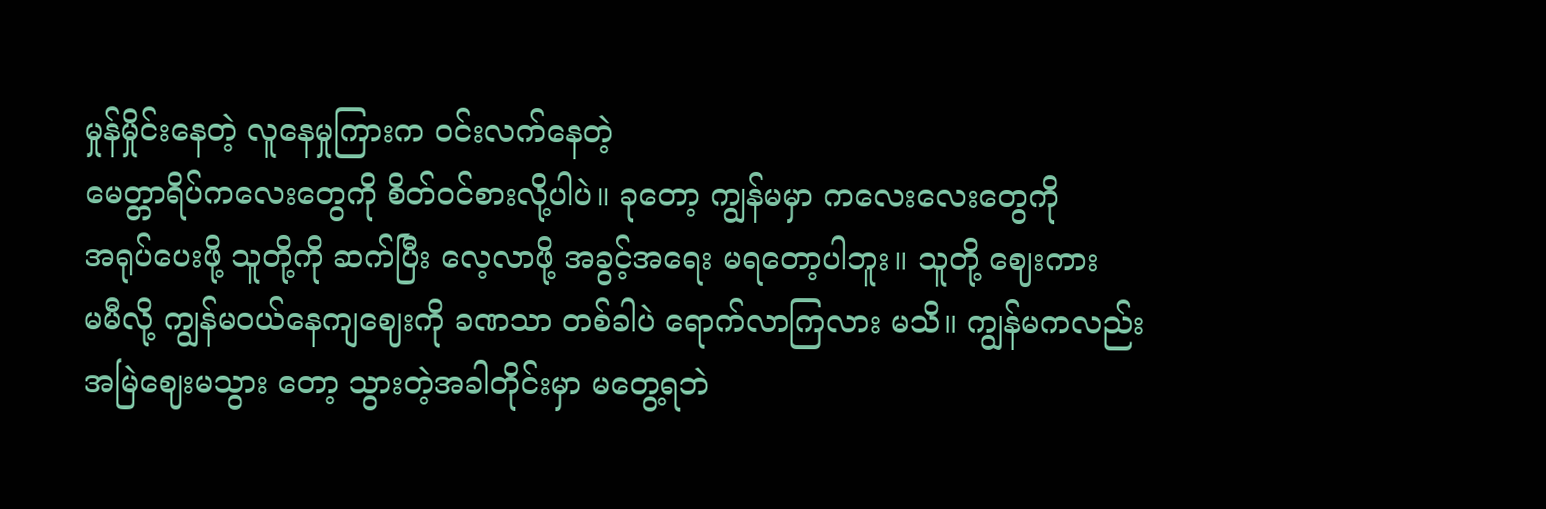မှုန်မှိုင်းနေတဲ့ လူနေမှုကြားက ဝင်းလက်နေတဲ့
မေတ္တာရိပ်ကလေးတွေကို စိတ်ဝင်စားလို့ပါပဲ။ ခုတော့ ကျွန်မမှာ ကလေးလေးတွေကို
အရုပ်ပေးဖို့ သူတို့ကို ဆက်ပြီး လေ့လာဖို့ အခွင့်အရေး မရတော့ပါဘူး။ သူတို့ ဈေးကား
မမီလို့ ကျွန်မဝယ်နေကျဈေးကို ခဏသာ တစ်ခါပဲ ရောက်လာကြလား မသိ။ ကျွန်မကလည်း
အမြဲဈေးမသွား တော့ သွားတဲ့အခါတိုင်းမှာ မတွေ့ရဘဲ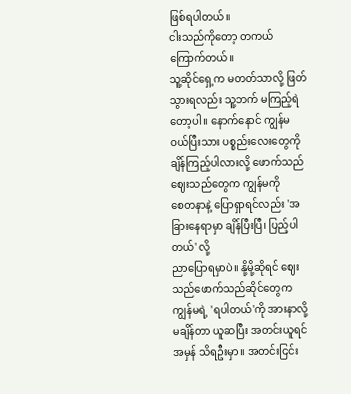ဖြစ်ရပါတယ်။
ငါးသည်ကိုတော့ တကယ်ကြောက်တယ်။
သူ့ဆိုင်ရှေ့က မတတ်သာလို့ ဖြတ်သွားရလည်း သူ့ဘက် မကြည့်ရဲတော့ပါ။ နောက်နောင် ကျွန်မ
ဝယ်ပြီးသား ပစ္စည်းလေးတွေကို ချိန်ကြည့်ပါလားလို့ ဖောက်သည်ဈေးသည်တွေက ကျွန်မကို
စေတနာနဲ့ ပြောရှာရင်လည်း 'အခြားနေရာမှာ ချိန်ပြီးပြီ၊ ပြည့်ပါတယ်' လို့
ညာပြောရမှာပဲ။ နို့မို့ဆိုရင် ဈေးသည်ဖောက်သည်ဆိုင်တွေက ကျွန်မရဲ့ 'ရပါတယ်'ကို အားနာလို့ မချိန်တာ ယူဆပြီး အတင်းယူရင်
အမှန် သိရဦးမှာ။ အတင်းငြင်း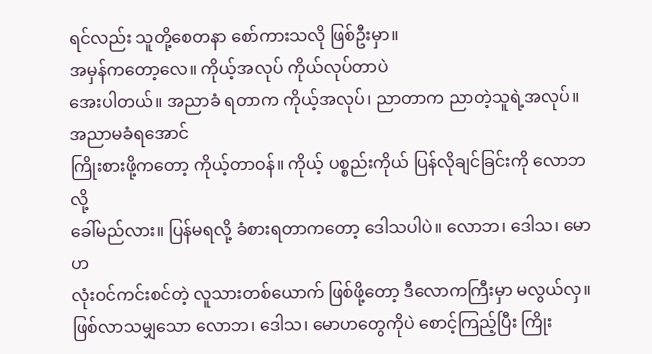ရင်လည်း သူတို့စေတနာ စော်ကားသလို ဖြစ်ဦးမှာ။
အမှန်ကတော့လေ။ ကိုယ့်အလုပ် ကိုယ်လုပ်တာပဲ
အေးပါတယ်။ အညာခံ ရတာက ကိုယ့်အလုပ်၊ ညာတာက ညာတဲ့သူရဲ့အလုပ်။ အညာမခံရအောင်
ကြိုးစားဖို့ကတော့ ကိုယ့်တာဝန်။ ကိုယ့် ပစ္စည်းကိုယ် ပြန်လိုချင်ခြင်းကို လောဘလို့
ခေါ်မည်လား။ ပြန်မရလို့ ခံစားရတာကတော့ ဒေါသပါပဲ။ လောဘ၊ ဒေါသ၊ မောဟ
လုံးဝင်ကင်းစင်တဲ့ လူသားတစ်ယောက် ဖြစ်ဖို့တော့ ဒီလောကကြီးမှာ မလွယ်လှ။
ဖြစ်လာသမျှသော လောဘ၊ ဒေါသ၊ မောဟတွေကိုပဲ စောင့်ကြည့်ပြီး ကြိုး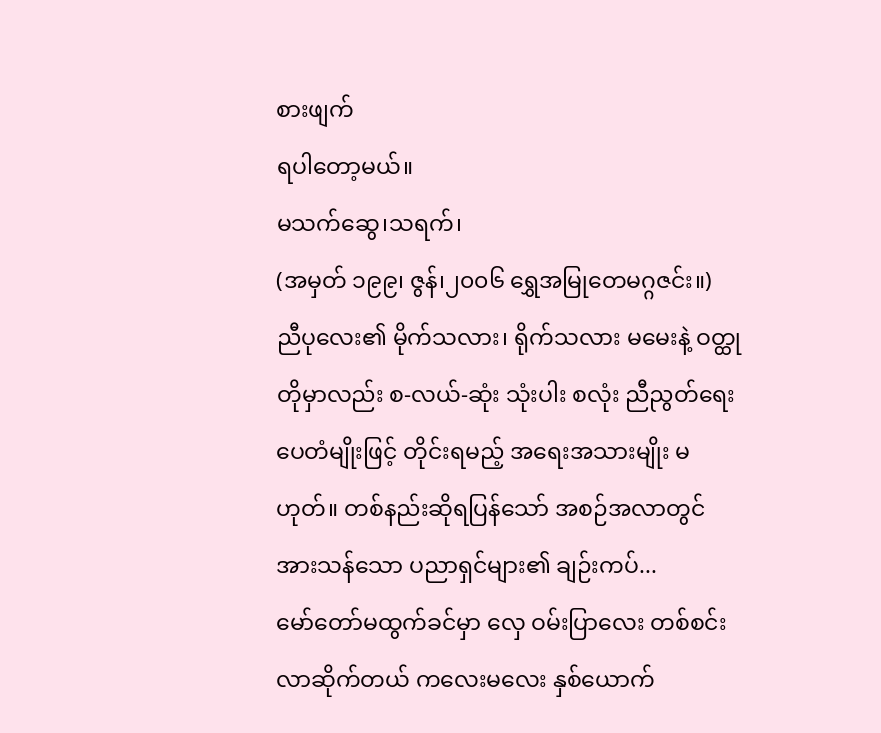စားဖျက်
ရပါတော့မယ်။
မသက်ဆွေ၊သရက်၊
(အမှတ် ၁၉၉၊ ဇွန်၊၂၀၀၆ ရွှေအမြုတေမဂ္ဂဇင်း။)
ညီပုလေး၏ မိုက်သလား၊ ရိုက်သလား မမေးနဲ့ ဝတ္ထုတိုမှာလည်း စ-လယ်-ဆုံး သုံးပါး စလုံး ညီညွတ်ရေး ပေတံမျိုးဖြင့် တိုင်းရမည့် အရေးအသားမျိုး မဟုတ်။ တစ်နည်းဆိုရပြန်သော် အစဉ်အလာတွင် အားသန်သော ပညာရှင်များ၏ ချဉ်းကပ်...
မော်တော်မထွက်ခင်မှာ လှေ ဝမ်းပြာလေး တစ်စင်း လာဆိုက်တယ် ကလေးမလေး နှစ်ယောက်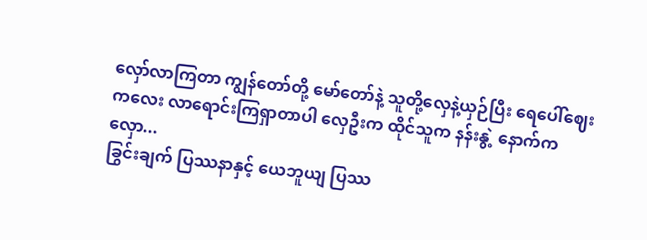လှော်လာကြတာ ကျွန်တော်တို့ မော်တော်နဲ့ သူတို့လှေနဲ့ယှဉ်ပြီး ရေပေါ်ဈေးကလေး လာရောင်းကြရှာတာပါ လှေဦးက ထိုင်သူက နန်းနွဲ့ နောက်က လှော...
ခြွင်းချက် ပြဿနာနှင့် ယေဘူယျ ပြဿ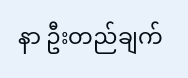နာ ဦးတည်ချက်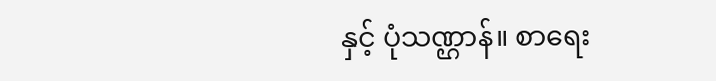နှင့် ပုံသဏ္ဌာန်။ စာရေး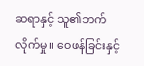ဆရာနှင့် သူ၏ဘက်လိုက်မှု။ ဝေဖန်ခြင်းနှင့်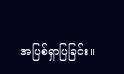အပြစ်ရှာပြခြင်း။